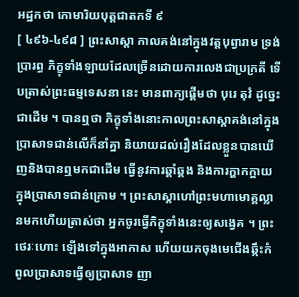អដ្ឋកថា កោមារិយបុត្តជាតកទី ៩
[ ៤៩៦-៤៩៨ ] ព្រះសាស្តា កាលគង់នៅក្នុងវត្តបុព្វារាម ទ្រង់ប្រារព្ធ ភិក្ខុទាំងឡាយដែលច្រើនដោយការលេងជាប្រក្រតី ទើបត្រាស់ព្រះធម្មទេសនា នេះ មានពាក្យផ្តើមថា បុរេ តុវំ ដូច្នេះជាដើម ។ បានឮថា ភិក្ខុទាំងនោះកាលព្រះសាស្តាគង់នៅក្នុងប្រាសាទជាន់លើក៏នាំគ្នា និយាយដល់រឿងដែលខ្លួនបានឃើញនិងបានឮមកជាដើម ធ្វើនូវការឆ្គាំឆ្គង និងការក្ហាកក្អាយក្នុងប្រាសាទជាន់ក្រោម ។ ព្រះសាស្តាហៅព្រះមហាមោគ្គល្លានមកហើយត្រាស់ថា អ្នកចូរធ្វើភិក្ខុទាំងនេះឲ្យសង្វេគ ។ ព្រះថេរៈហោះ ឡើងទៅក្នុងអាកាស ហើយយកចុងមេជើងឆ្កឹះកំពូលប្រាសាទធ្វើឲ្យប្រាសាទ ញា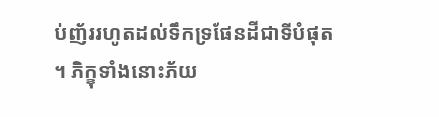ប់ញ័ររហូតដល់ទឹកទ្រផែនដីជាទីបំផុត ។ ភិក្ខុទាំងនោះភ័យ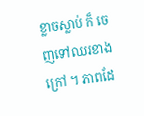ខ្លាចស្លាប់ ក៏ ចេញទៅឈរខាងក្រៅ ។ ភាពដែ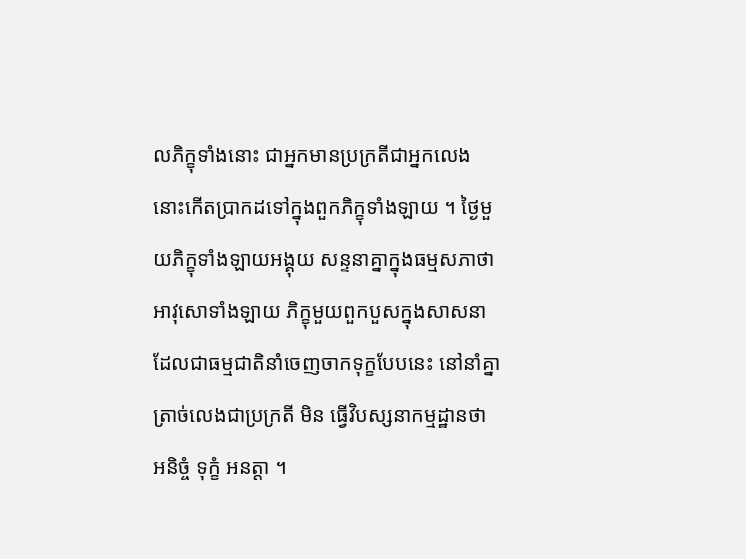លភិក្ខុទាំងនោះ ជាអ្នកមានប្រក្រតីជាអ្នកលេង នោះកើតប្រាកដទៅក្នុងពួកភិក្ខុទាំងឡាយ ។ ថ្ងៃមួយភិក្ខុទាំងឡាយអង្គុយ សន្ទនាគ្នាក្នុងធម្មសភាថា អាវុសោទាំងឡាយ ភិក្ខុមួយពួកបួសក្នុងសាសនា ដែលជាធម្មជាតិនាំចេញចាកទុក្ខបែបនេះ នៅនាំគ្នាត្រាច់លេងជាប្រក្រតី មិន ធ្វើវិបស្សនាកម្មដ្ឋានថា អនិច្ចំ ទុក្ខំ អនត្តា ។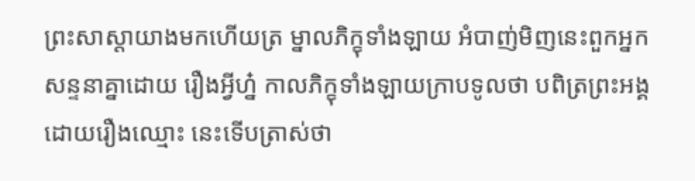ព្រះសាស្តាយាងមកហើយត្រ ម្នាលភិក្ខុទាំងឡាយ អំបាញ់មិញនេះពួកអ្នកសន្ទនាគ្នាដោយ រឿងអ្វីហ្ន៎ កាលភិក្ខុទាំងឡាយក្រាបទូលថា បពិត្រព្រះអង្គ ដោយរឿងឈ្មោះ នេះទើបត្រាស់ថា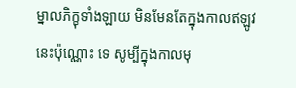ម្នាលភិក្ខុទាំងឡាយ មិនមែនតែក្នុងកាលឥឡូវនេះប៉ុណ្ណោះ ទេ សូម្បីក្នុងកាលមុ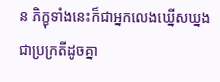ន ភិក្ខុទាំងនេះក៏ជាអ្នកលេងឃ្នើសឃ្នងជាប្រក្រតីដូចគ្នា